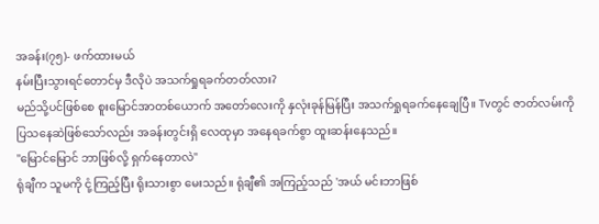အခန်း(၇၅)- ဖက်ထားမယ်
နမ်းပြီးသွားရင်တောင်မှ ဒီလိုပဲ အသက်ရှုရခက်တတ်လား?
မည်သို့ပင်ဖြစ်စေ စူးမြောင်အာတစ်ယောက် အတော်လေးကို နှလုံးခုန်မြန်ပြီး အသက်ရှုရခက်နေချေပြီ။ Tvတွင် ဇာတ်လမ်းကို ပြသနေဆဲဖြစ်သော်လည်း အခန်းတွင်းရှိ လေထုမှာ အနေရခက်စွာ ထူးဆန်းနေသည်။
"မြောင်မြောင် ဘာဖြစ်လို့ ရှက်နေတာလဲ"
ရုံချီက သူမကို ငုံ့ကြည့်ပြီး ရိုးသားစွာ မေးသည်။ ရုံချီ၏ အကြည့်သည် 'အယ် မင်းဘာဖြစ်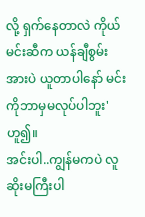လို့ ရှက်နေတာလဲ ကိုယ် မင်းဆီက ယန်ချီစွမ်းအားပဲ ယူတာပါနော် မင်းကိုဘာမှမလုပ်ပါဘူး' ဟူ၍။
အင်းပါ..ကျွန်မကပဲ လူဆိုးမကြီးပါ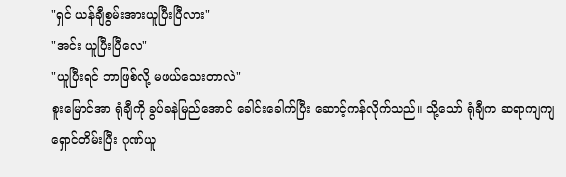"ရှင် ယန်ချီစွမ်းအားယူပြီးပြီလား"
"အင်း ယူပြီးပြီလေ"
"ယူပြီးရင် ဘာဖြစ်လို့ မဖယ်သေးတာလဲ"
စူးမြောင်အာ ရုံချီကို ခွပ်ခနဲမြည်အောင် ခေါင်းခေါက်ပြီး ဆောင့်ကန်လိုက်သည်။ သို့သော် ရုံချီက ဆရာကျကျ ရှောင်တိမ်းပြီး ဂုဏ်ယူ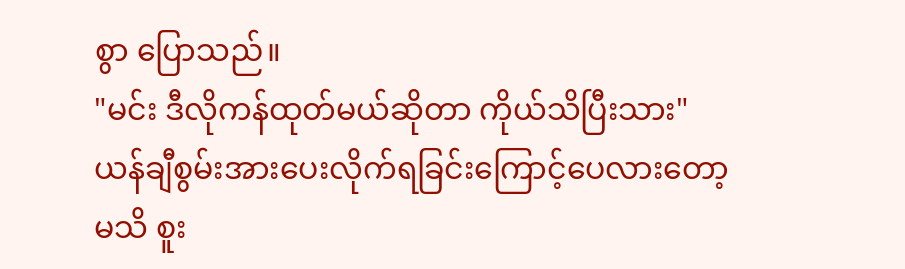စွာ ပြောသည်။
"မင်း ဒီလိုကန်ထုတ်မယ်ဆိုတာ ကိုယ်သိပြီးသား"
ယန်ချီစွမ်းအားပေးလိုက်ရခြင်းကြောင့်ပေလားတော့မသိ စူး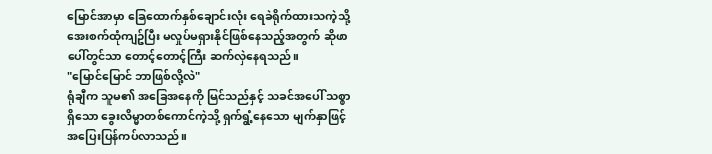မြောင်အာမှာ ခြေထောက်နှစ်ချောင်းလုံး ရေခဲရိုက်ထားသကဲ့သို့ အေးစက်ထုံကျဥ်ပြီး မလှုပ်မရှားနိုင်ဖြစ်နေသည့်အတွက် ဆိုဖာပေါ်တွင်သာ တောင့်တောင့်ကြီး ဆက်လှဲနေရသည်။
"မြောင်မြောင် ဘာဖြစ်လို့လဲ"
ရုံချီက သူမ၏ အခြေအနေကို မြင်သည်နှင့် သခင်အပေါ် သစ္စာရှိသော ခွေးလိမ္မာတစ်ကောင်ကဲ့သို့ ရှက်ရွံ့နေသော မျက်နှာဖြင့် အပြေးပြန်ကပ်လာသည်။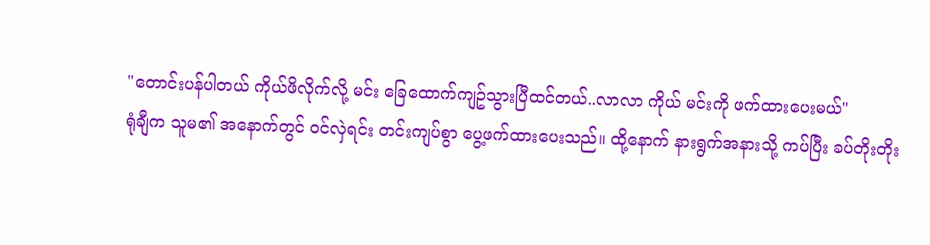"တောင်းပန်ပါတယ် ကိုယ်ဖိလိုက်လို့ မင်း ခြေထောက်ကျဥ်သွားပြီထင်တယ်..လာလာ ကိုယ် မင်းကို ဖက်ထားပေးမယ်"
ရုံချီက သူမ၏ အနောက်တွင် ဝင်လှဲရင်း တင်းကျပ်စွာ ပွေ့ဖက်ထားပေးသည်။ ထို့နောက် နားရွက်အနားသို့ ကပ်ပြီး ခပ်တိုးတိုး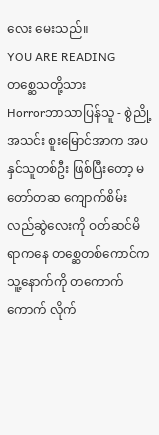လေး မေးသည်။
YOU ARE READING
တစ္ဆေသတို့သား
Horrorဘာသာပြန်သူ - စွဲညို့အသင်း စူးမြောင်အာက အပနှင်သူတစ်ဦး ဖြစ်ပြီးတော့ မတော်တဆ ကျောက်စိမ်းလည်ဆွဲလေးကို ဝတ်ဆင်မိရာကနေ တစ္ဆေတစ်ကောင်က သူ့နောက်ကို တကောက်ကောက် လိုက်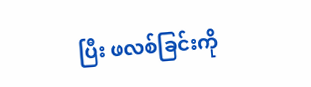ပြီး ဖလစ်ခြင်းကို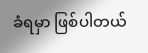ခံရမှာ ဖြစ်ပါတယ်